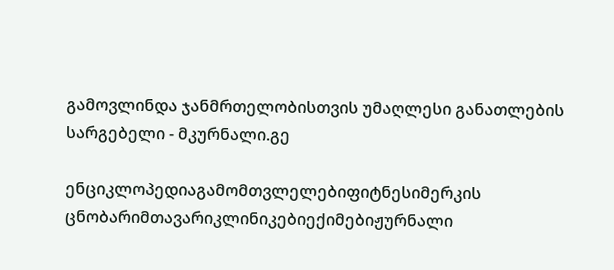გამოვლინდა ჯანმრთელობისთვის უმაღლესი განათლების სარგებელი - მკურნალი.გე

ენციკლოპედიაგამომთვლელებიფიტნესიმერკის ცნობარიმთავარიკლინიკებიექიმებიჟურნალი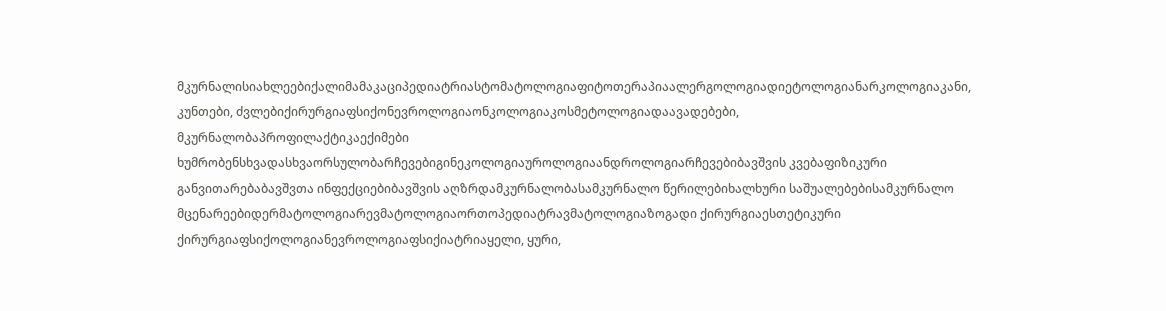მკურნალისიახლეებიქალიმამაკაციპედიატრიასტომატოლოგიაფიტოთერაპიაალერგოლოგიადიეტოლოგიანარკოლოგიაკანი, კუნთები, ძვლებიქირურგიაფსიქონევროლოგიაონკოლოგიაკოსმეტოლოგიადაავადებები, მკურნალობაპროფილაქტიკაექიმები ხუმრობენსხვადასხვაორსულობარჩევებიგინეკოლოგიაუროლოგიაანდროლოგიარჩევებიბავშვის კვებაფიზიკური განვითარებაბავშვთა ინფექციებიბავშვის აღზრდამკურნალობასამკურნალო წერილებიხალხური საშუალებებისამკურნალო მცენარეებიდერმატოლოგიარევმატოლოგიაორთოპედიატრავმატოლოგიაზოგადი ქირურგიაესთეტიკური ქირურგიაფსიქოლოგიანევროლოგიაფსიქიატრიაყელი, ყური,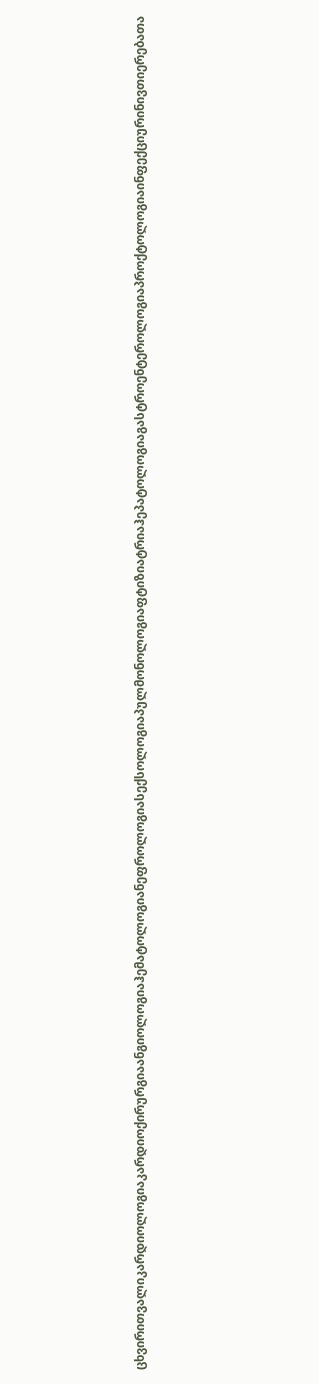ცხვირითვალიკარდიოლოგიაკარდიოქირურგიაანგიოლოგიაჰემატოლოგიანეფროლოგიასექსოლოგიაპულმონოლოგიაფტიზიატრიაჰეპატოლოგიაგასტროენტეროლოგიაპროქტოლოგიაინფექციურინივთიერებათა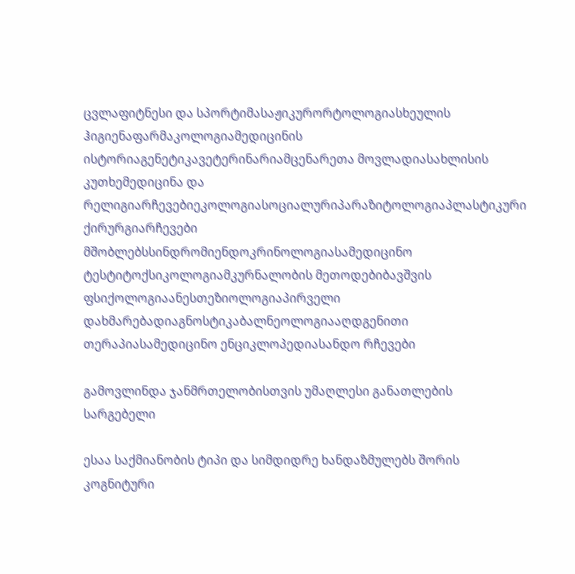ცვლაფიტნესი და სპორტიმასაჟიკურორტოლოგიასხეულის ჰიგიენაფარმაკოლოგიამედიცინის ისტორიაგენეტიკავეტერინარიამცენარეთა მოვლადიასახლისის კუთხემედიცინა და რელიგიარჩევებიეკოლოგიასოციალურიპარაზიტოლოგიაპლასტიკური ქირურგიარჩევები მშობლებსსინდრომიენდოკრინოლოგიასამედიცინო ტესტიტოქსიკოლოგიამკურნალობის მეთოდებიბავშვის ფსიქოლოგიაანესთეზიოლოგიაპირველი დახმარებადიაგნოსტიკაბალნეოლოგიააღდგენითი თერაპიასამედიცინო ენციკლოპედიასანდო რჩევები

გამოვლინდა ჯანმრთელობისთვის უმაღლესი განათლების სარგებელი

ესაა საქმიანობის ტიპი და სიმდიდრე ხანდაზმულებს შორის კოგნიტური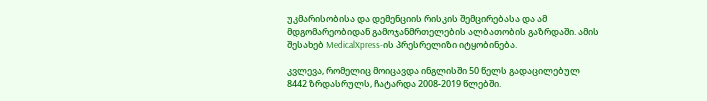უკმარისობისა და დემენციის რისკის შემცირებასა და ამ მდგომარეობიდან გამოჯანმრთელების ალბათობის გაზრდაში. ამის შესახებ MedicalXpress-ის პრესრელიზი იტყობინება.

კვლევა, რომელიც მოიცავდა ინგლისში 50 წელს გადაცილებულ 8442 ზრდასრულს, ჩატარდა 2008-2019 წლებში.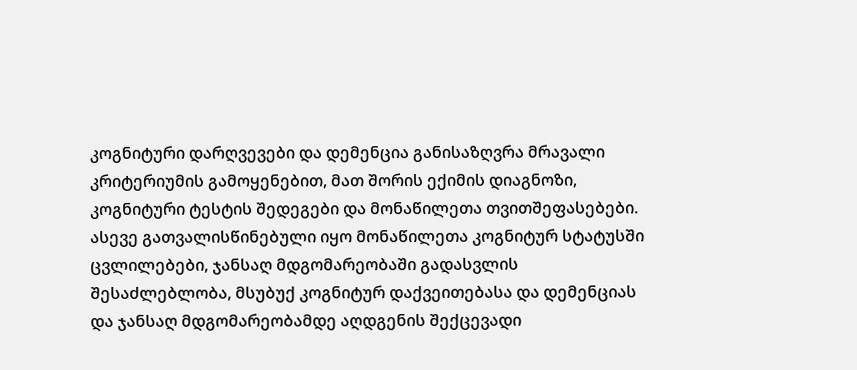კოგნიტური დარღვევები და დემენცია განისაზღვრა მრავალი კრიტერიუმის გამოყენებით, მათ შორის ექიმის დიაგნოზი, კოგნიტური ტესტის შედეგები და მონაწილეთა თვითშეფასებები. ასევე გათვალისწინებული იყო მონაწილეთა კოგნიტურ სტატუსში ცვლილებები, ჯანსაღ მდგომარეობაში გადასვლის შესაძლებლობა, მსუბუქ კოგნიტურ დაქვეითებასა და დემენციას და ჯანსაღ მდგომარეობამდე აღდგენის შექცევადი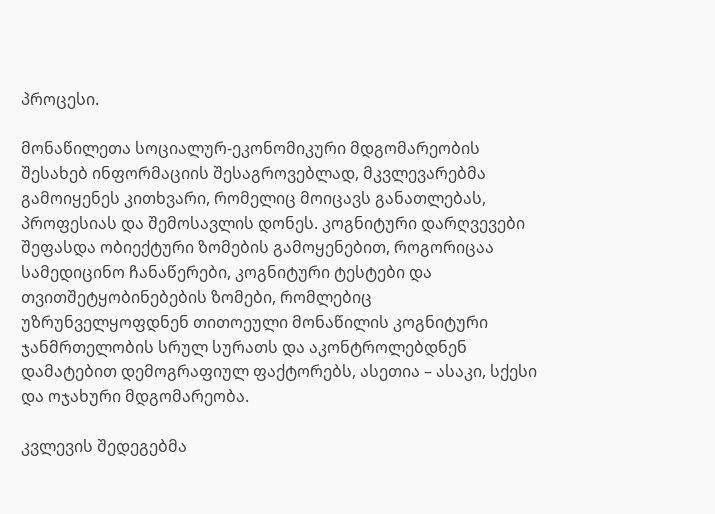პროცესი.

მონაწილეთა სოციალურ-ეკონომიკური მდგომარეობის შესახებ ინფორმაციის შესაგროვებლად, მკვლევარებმა გამოიყენეს კითხვარი, რომელიც მოიცავს განათლებას, პროფესიას და შემოსავლის დონეს. კოგნიტური დარღვევები შეფასდა ობიექტური ზომების გამოყენებით, როგორიცაა სამედიცინო ჩანაწერები, კოგნიტური ტესტები და თვითშეტყობინებების ზომები, რომლებიც უზრუნველყოფდნენ თითოეული მონაწილის კოგნიტური ჯანმრთელობის სრულ სურათს და აკონტროლებდნენ დამატებით დემოგრაფიულ ფაქტორებს, ასეთია – ასაკი, სქესი და ოჯახური მდგომარეობა.

კვლევის შედეგებმა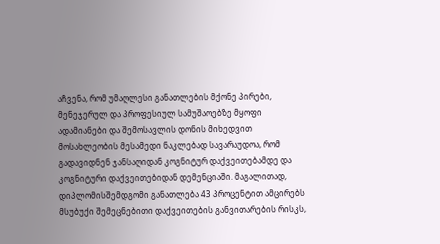აჩვენა, რომ უმაღლესი განათლების მქონე პირები, მენეჯერულ და პროფესიულ სამუშაოებზე მყოფი ადამიანები და შემოსავლის დონის მიხედვით მოსახლეობის მესამედი ნაკლებად სავარაუდოა, რომ გადავიდნენ ჯანსაღიდან კოგნიტურ დაქვეითებამდე და კოგნიტური დაქვეითებიდან დემენციაში. მაგალითად, დიპლომისშემდგომი განათლება 43 პროცენტით ამცირებს მსუბუქი შემეცნებითი დაქვეითების განვითარების რისკს,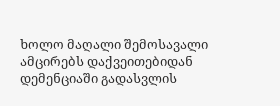ხოლო მაღალი შემოსავალი ამცირებს დაქვეითებიდან დემენციაში გადასვლის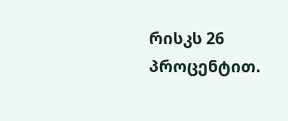რისკს 26 პროცენტით.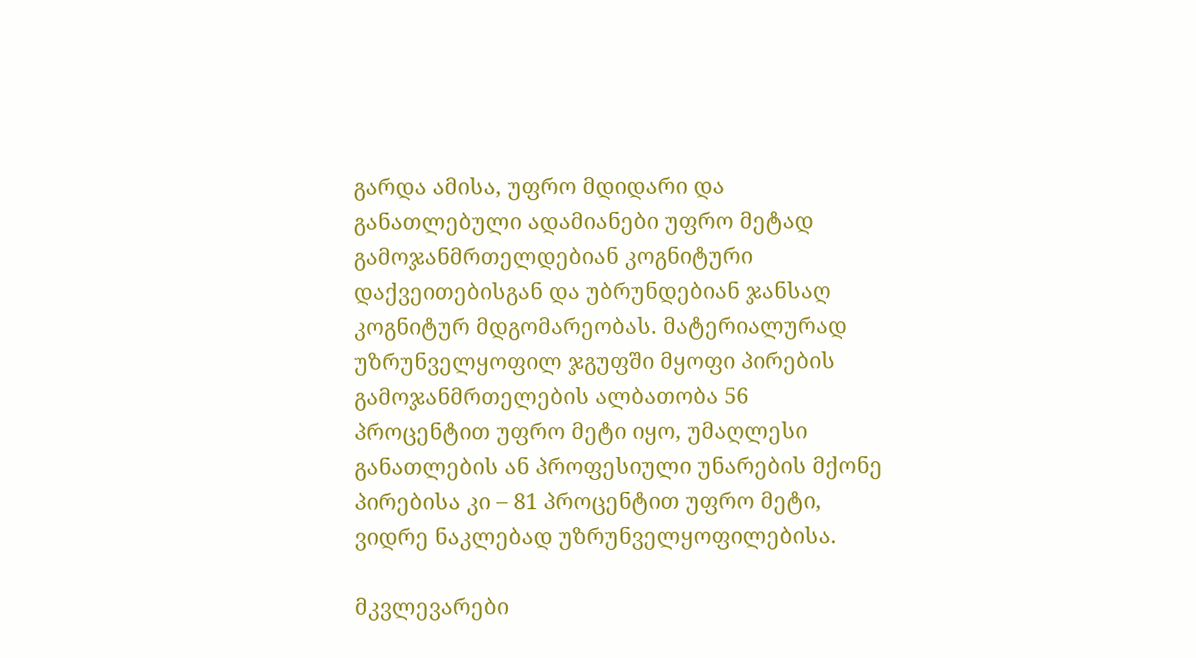გარდა ამისა, უფრო მდიდარი და განათლებული ადამიანები უფრო მეტად გამოჯანმრთელდებიან კოგნიტური დაქვეითებისგან და უბრუნდებიან ჯანსაღ კოგნიტურ მდგომარეობას. მატერიალურად უზრუნველყოფილ ჯგუფში მყოფი პირების გამოჯანმრთელების ალბათობა 56 პროცენტით უფრო მეტი იყო, უმაღლესი განათლების ან პროფესიული უნარების მქონე პირებისა კი – 81 პროცენტით უფრო მეტი, ვიდრე ნაკლებად უზრუნველყოფილებისა.

მკვლევარები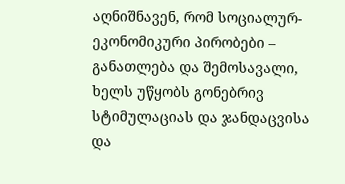აღნიშნავენ, რომ სოციალურ-ეკონომიკური პირობები – განათლება და შემოსავალი, ხელს უწყობს გონებრივ სტიმულაციას და ჯანდაცვისა და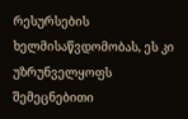რესურსების ხელმისაწვდომობას, ეს კი უზრუნველყოფს შემეცნებითი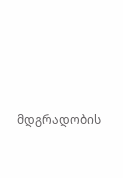მდგრადობის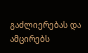გაძლიერებას და ამცირებს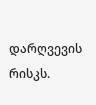დარღვევის რისკს.